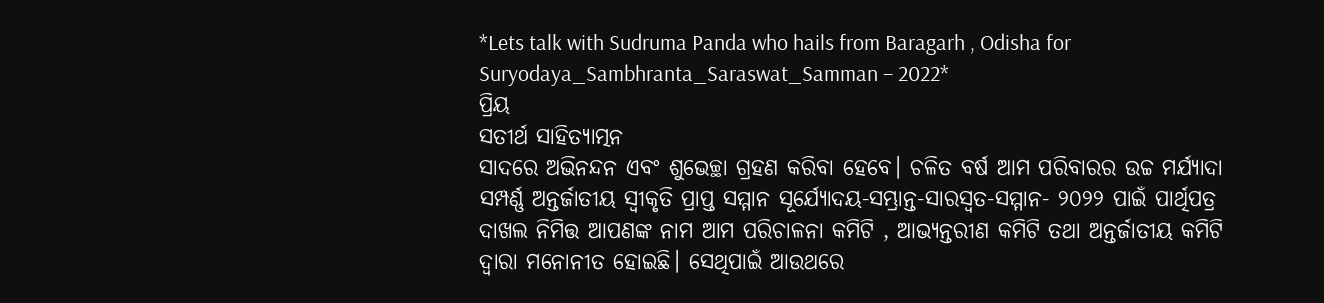*Lets talk with Sudruma Panda who hails from Baragarh , Odisha for Suryodaya_Sambhranta_Saraswat_Samman – 2022*
ପ୍ରିୟ
ସତୀର୍ଥ ସାହିତ୍ୟାତ୍ମନ
ସାଦରେ ଅଭିନନ୍ଦନ ଏବଂ ଶୁଭେଚ୍ଛା ଗ୍ରହଣ କରିବା ହେବେ। ଚଳିତ ବର୍ଷ ଆମ ପରିବାରର ଉଚ୍ଚ ମର୍ଯ୍ୟାଦା ସମ୍ପର୍ଣ୍ଣ ଅନ୍ତର୍ଜାତୀୟ ସ୍ୱୀକୃତି ପ୍ରାପ୍ତ ସମ୍ମାନ ସୂର୍ଯ୍ୟୋଦୟ-ସମ୍ଭ୍ରାନ୍ତ-ସାରସ୍ୱତ-ସମ୍ମାନ- ୨୦୨୨ ପାଇଁ ପାର୍ଥିପତ୍ର ଦାଖଲ ନିମିତ୍ତ ଆପଣଙ୍କ ନାମ ଆମ ପରିଚାଳନା କମିଟି , ଆଭ୍ୟନ୍ତରୀଣ କମିଟି ତଥା ଅନ୍ତର୍ଜାତୀୟ କମିଟି ଦ୍ୱାରା ମନୋନୀତ ହୋଇଛି। ସେଥିପାଇଁ ଆଉଥରେ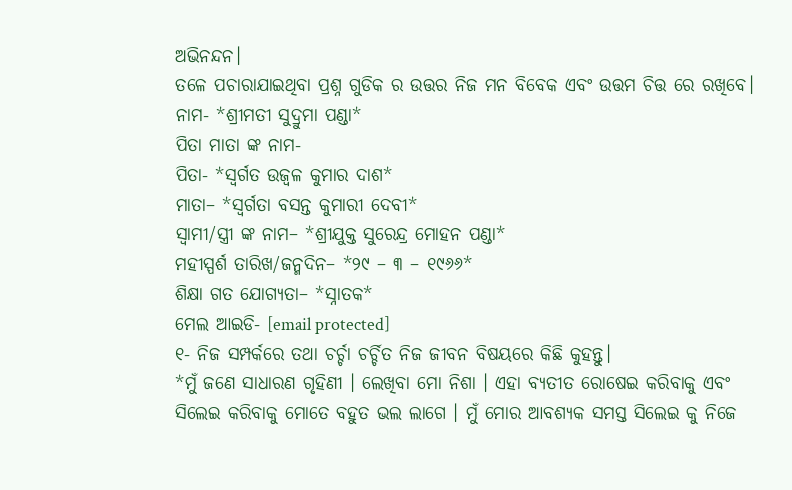ଅଭିନନ୍ଦନ।
ତଳେ ପଚାରାଯାଇଥିବା ପ୍ରଶ୍ନ ଗୁଡିକ ର ଉତ୍ତର ନିଜ ମନ ବିବେକ ଏବଂ ଉତ୍ତମ ଚିତ୍ତ ରେ ରଖିବେ।
ନାମ- *ଶ୍ରୀମତୀ ସୁଦ୍ରୁମା ପଣ୍ଡା*
ପିତା ମାତା ଙ୍କ ନାମ-
ପିତା- *ସ୍ବର୍ଗତ ଉଜ୍ବଳ କୁମାର ଦାଶ*
ମାତା– *ସ୍ବର୍ଗତା ବସନ୍ତ କୁମାରୀ ଦେବୀ*
ସ୍ୱାମୀ/ସ୍ତ୍ରୀ ଙ୍କ ନାମ– *ଶ୍ରୀଯୁକ୍ତ ସୁରେନ୍ଦ୍ର ମୋହନ ପଣ୍ଡା*
ମହୀସ୍ପର୍ଶ ତାରିଖ/ଜନ୍ମଦିନ– *୨୯ – ୩ – ୧୯୬୬*
ଶିକ୍ଷା ଗତ ଯୋଗ୍ୟତା– *ସ୍ନାତକ*
ମେଲ ଆଇଡି- [email protected]
୧- ନିଜ ସମ୍ପର୍କରେ ତଥା ଚର୍ଚ୍ଚା ଚର୍ଚ୍ଚିତ ନିଜ ଜୀବନ ବିଷୟରେ କିଛି କୁହନ୍ତୁ।
*ମୁଁ ଜଣେ ସାଧାରଣ ଗୃହିଣୀ । ଲେଖିବା ମୋ ନିଶା । ଏହା ବ୍ୟତୀତ ରୋଷେଇ କରିବାକୁ ଏବଂ ସିଲେଇ କରିବାକୁ ମୋତେ ବହୁତ ଭଲ ଲାଗେ । ମୁଁ ମୋର ଆବଶ୍ୟକ ସମସ୍ତ ସିଲେଇ କୁ ନିଜେ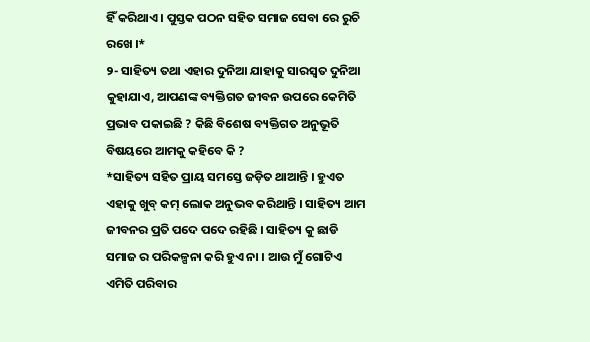ହିଁ କରିଥାଏ । ପୁସ୍ତକ ପଠନ ସହିତ ସମାଜ ସେବା ରେ ରୁଚି ରଖେ ।*
୨- ସାହିତ୍ୟ ତଥା ଏହାର ଦୁନିଆ ଯାହାକୁ ସାରସ୍ୱତ ଦୁନିଆ କୁହାଯାଏ, ଆପଣଙ୍କ ବ୍ୟକ୍ତିଗତ ଜୀବନ ଉପରେ କେମିତି ପ୍ରଭାବ ପକାଇଛି ? କିଛି ବିଶେଷ ବ୍ୟକ୍ତିଗତ ଅନୁଭୂତି ବିଷୟରେ ଆମକୁ କହିବେ କି ?
*ସାହିତ୍ୟ ସହିତ ପ୍ରାୟ ସମସ୍ତେ ଜଡ଼ିତ ଥାଆନ୍ତି । ହୁଏତ ଏହାକୁ ଖୁବ୍ କମ୍ ଲୋକ ଅନୁଭବ କରିଥାନ୍ତି । ସାହିତ୍ୟ ଆମ ଜୀବନର ପ୍ରତି ପଦେ ପଦେ ରହିଛି । ସାହିତ୍ୟ କୁ ଛାଡି ସମାଜ ର ପରିକଳ୍ପନା କରି ହୁଏ ନା । ଆଉ ମୁଁ ଗୋଟିଏ ଏମିତି ପରିବାର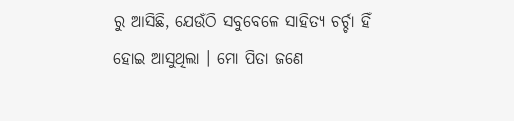ରୁ ଆସିଛି, ଯେଉଁଠି ସବୁବେଳେ ସାହିତ୍ୟ ଚର୍ଚ୍ଚା ହିଁ ହୋଇ ଆସୁଥିଲା । ମୋ ପିତା ଜଣେ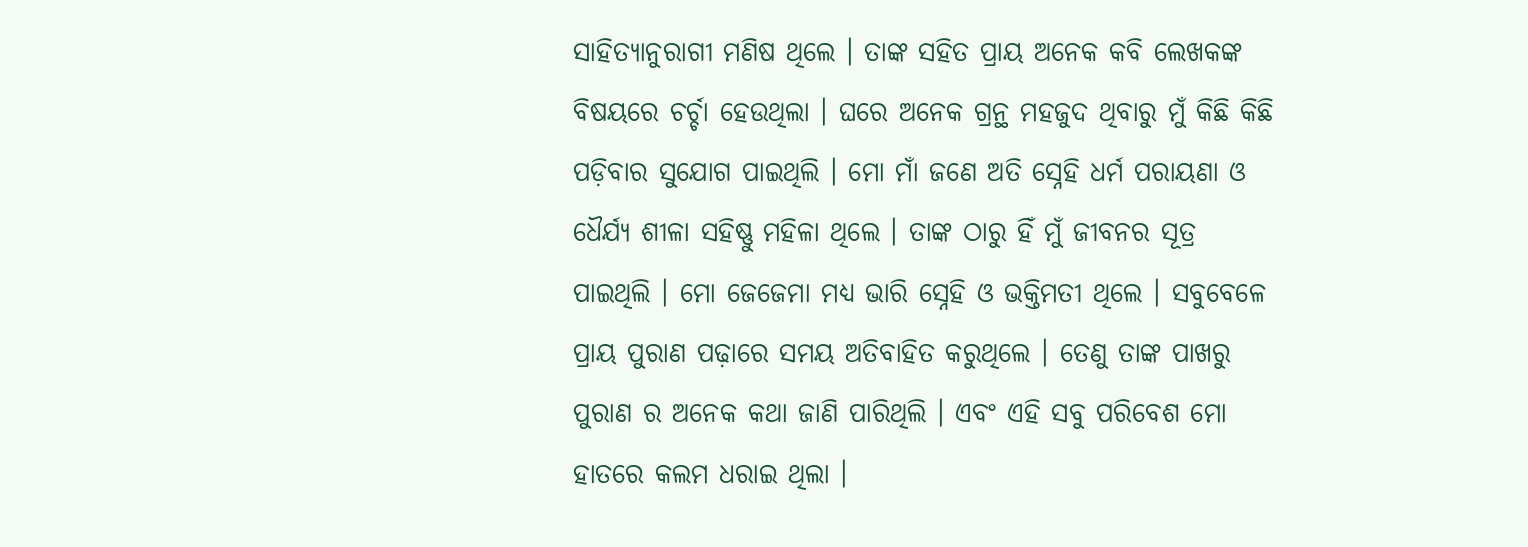ସାହିତ୍ୟାନୁରାଗୀ ମଣିଷ ଥିଲେ । ତାଙ୍କ ସହିତ ପ୍ରାୟ ଅନେକ କବି ଲେଖକଙ୍କ ବିଷୟରେ ଚର୍ଚ୍ଚା ହେଉଥିଲା । ଘରେ ଅନେକ ଗ୍ରନ୍ଥ ମହଜୁଦ ଥିବାରୁ ମୁଁ କିଛି କିଛି ପଡ଼ିବାର ସୁଯୋଗ ପାଇଥିଲି । ମୋ ମାଁ ଜଣେ ଅତି ସ୍ନେହି ଧର୍ମ ପରାୟଣା ଓ ଧୈର୍ଯ୍ୟ ଶୀଳା ସହିଷ୍ଣୁ ମହିଳା ଥିଲେ । ତାଙ୍କ ଠାରୁ ହିଁ ମୁଁ ଜୀବନର ସୂତ୍ର ପାଇଥିଲି । ମୋ ଜେଜେମା ମଧ୍ୟ ଭାରି ସ୍ନେହି ଓ ଭକ୍ତିମତୀ ଥିଲେ । ସବୁବେଳେ ପ୍ରାୟ ପୁରାଣ ପଢ଼ାରେ ସମୟ ଅତିବାହିତ କରୁଥିଲେ । ତେଣୁ ତାଙ୍କ ପାଖରୁ ପୁରାଣ ର ଅନେକ କଥା ଜାଣି ପାରିଥିଲି । ଏବଂ ଏହି ସବୁ ପରିବେଶ ମୋ ହାତରେ କଲମ ଧରାଇ ଥିଲା ।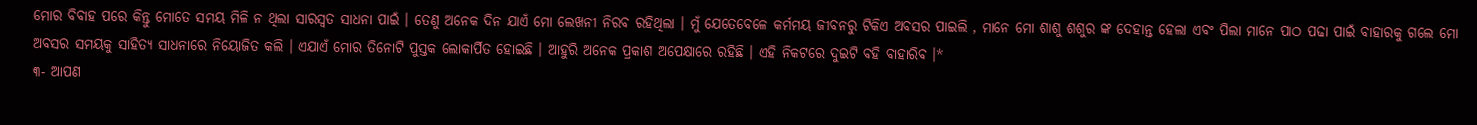ମୋର ବିବାହ ପରେ କିନ୍ତୁ ମୋତେ ସମୟ ମିଳି ନ ଥିଲା ସାରସ୍ବତ ସାଧନା ପାଇଁ । ତେଣୁ ଅନେକ ଦିନ ଯାଏଁ ମୋ ଲେଖନୀ ନିରବ ରହିଥିଲା । ମୁଁ ଯେତେବେଳେ କର୍ମମୟ ଜୀବନରୁ ଟିକିଏ ଅବସର ପାଇଲି , ମାନେ ମୋ ଶାଶୁ ଶଶୁର ଙ୍କ ଦେହାନ୍ତ ହେଲା ଏବଂ ପିଲା ମାନେ ପାଠ ପଢା ପାଇଁ ବାହାରକୁ ଗଲେ ମୋ ଅବସର ସମୟକୁ ସାହିତ୍ୟ ସାଧନାରେ ନିୟୋଜିତ କଲି । ଏଯାଏଁ ମୋର ତିନୋଟି ପୁସ୍ତକ ଲୋକାର୍ପିତ ହୋଇଛି । ଆହୁରି ଅନେକ ପ୍ରକାଶ ଅପେକ୍ଷାରେ ରହିଛି । ଏହି ନିକଟରେ ଦୁଇଟି ବହି ବାହାରିବ ।*
୩- ଆପଣ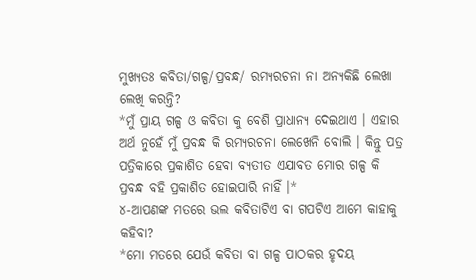ମୁଖ୍ୟତଃ କବିତା/ଗଳ୍ପ/ପ୍ରବନ୍ଧ/ ରମ୍ୟରଚନା ନା ଅନ୍ୟକିଛି ଲେଖା ଲେଖି କରନ୍ତି?
*ମୁଁ ପ୍ରାୟ ଗଳ୍ପ ଓ କବିତା କୁ ବେଶି ପ୍ରାଧାନ୍ୟ ଦେଇଥାଏ । ଏହାର ଅର୍ଥ ନୁହେଁ ମୁଁ ପ୍ରବନ୍ଧ କି ରମ୍ୟରଚନା ଲେଖେନି ବୋଲି । କିନ୍ତୁ ପତ୍ର ପତ୍ରିକାରେ ପ୍ରକାଶିତ ହେବା ବ୍ୟତୀତ ଏଯାବତ ମୋର ଗଳ୍ପ କି ପ୍ରବନ୍ଧ ବହି ପ୍ରକାଶିତ ହୋଇପାରି ନାହିଁ ।*
୪-ଆପଣଙ୍କ ମତରେ ଭଲ କବିତାଟିଏ ବା ଗପଟିଏ ଆମେ କାହାକୁ କହିବା?
*ମୋ ମତରେ ଯେଉଁ କବିତା ବା ଗଳ୍ପ ପାଠକର ହୃଦୟ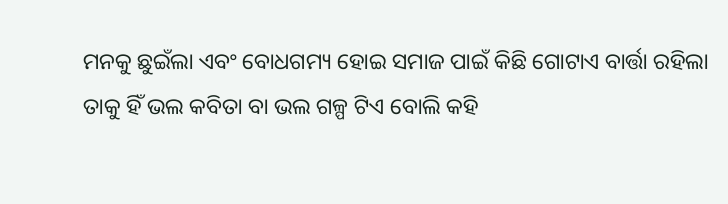ମନକୁ ଛୁଇଁଲା ଏବଂ ବୋଧଗମ୍ୟ ହୋଇ ସମାଜ ପାଇଁ କିଛି ଗୋଟାଏ ବାର୍ତ୍ତା ରହିଲା ତାକୁ ହିଁ ଭଲ କବିତା ବା ଭଲ ଗଳ୍ପ ଟିଏ ବୋଲି କହି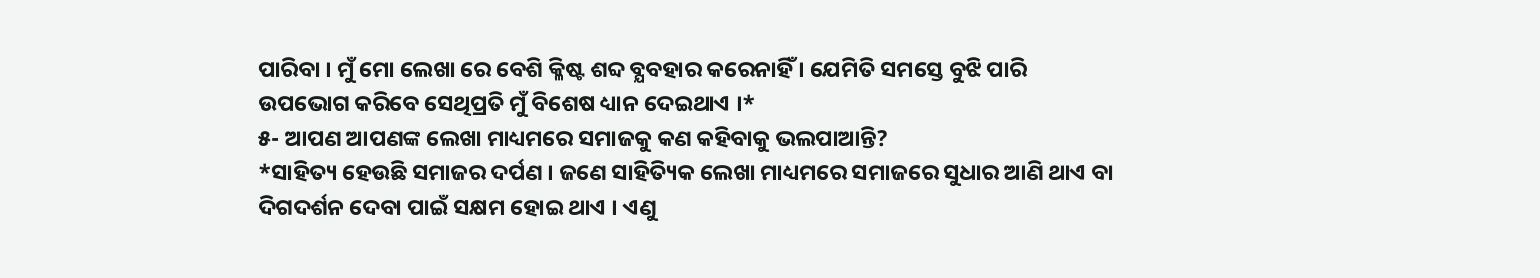ପାରିବା । ମୁଁ ମୋ ଲେଖା ରେ ବେଶି କ୍ଳିଷ୍ଟ ଶବ୍ଦ ବ୍ଯବହାର କରେନାହିଁ । ଯେମିତି ସମସ୍ତେ ବୁଝି ପାରି ଉପଭୋଗ କରିବେ ସେଥିପ୍ରତି ମୁଁ ବିଶେଷ ଧ୍ୟାନ ଦେଇଥାଏ ।*
୫- ଆପଣ ଆପଣଙ୍କ ଲେଖା ମାଧ୍ୟମରେ ସମାଜକୁ କଣ କହିବାକୁ ଭଲପାଆନ୍ତି?
*ସାହିତ୍ୟ ହେଉଛି ସମାଜର ଦର୍ପଣ । ଜଣେ ସାହିତ୍ୟିକ ଲେଖା ମାଧ୍ୟମରେ ସମାଜରେ ସୁଧାର ଆଣି ଥାଏ ବା ଦିଗଦର୍ଶନ ଦେବା ପାଇଁ ସକ୍ଷମ ହୋଇ ଥାଏ । ଏଣୁ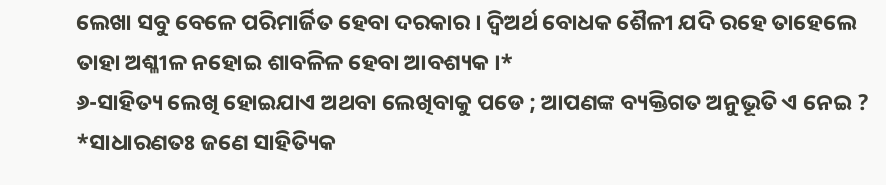ଲେଖା ସବୁ ବେଳେ ପରିମାର୍ଜିତ ହେବା ଦରକାର । ଦ୍ବିଅର୍ଥ ବୋଧକ ଶୈଳୀ ଯଦି ରହେ ତାହେଲେ ତାହା ଅଶ୍ଳୀଳ ନହୋଇ ଶାବଳିଳ ହେବା ଆବଶ୍ୟକ ।*
୬-ସାହିତ୍ୟ ଲେଖି ହୋଇଯାଏ ଅଥବା ଲେଖିବାକୁ ପଡେ ; ଆପଣଙ୍କ ବ୍ୟକ୍ତିଗତ ଅନୁଭୂତି ଏ ନେଇ ?
*ସାଧାରଣତଃ ଜଣେ ସାହିତ୍ୟିକ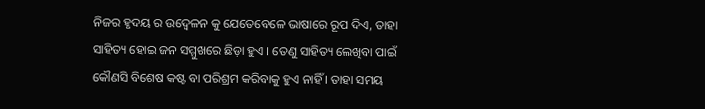ନିଜର ହୃଦୟ ର ଉଦ୍ବେଳନ କୁ ଯେତେବେଳେ ଭାଷାରେ ରୂପ ଦିଏ, ତାହା ସାହିତ୍ୟ ହୋଇ ଜନ ସମ୍ମୁଖରେ ଛିଡ଼ା ହୁଏ । ତେଣୁ ସାହିତ୍ୟ ଲେଖିବା ପାଇଁ କୌଣସି ବିଶେଷ କଷ୍ଟ ବା ପରିଶ୍ରମ କରିବାକୁ ହୁଏ ନାହିଁ । ତାହା ସମୟ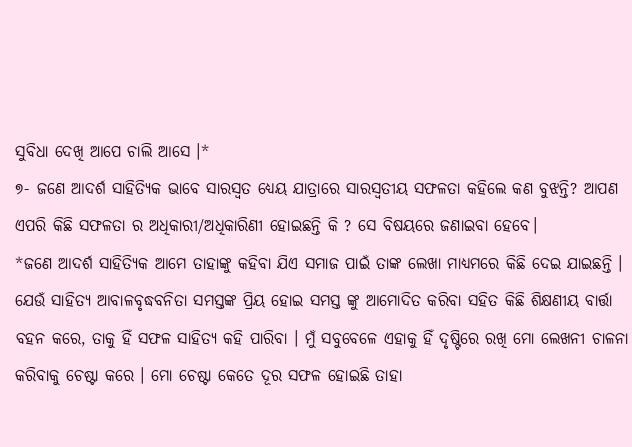ସୁବିଧା ଦେଖି ଆପେ ଚାଲି ଆସେ ।*
୭- ଜଣେ ଆଦର୍ଶ ସାହିତ୍ୟିକ ଭାବେ ସାରସ୍ୱତ ଧ୍ୟେୟ ଯାତ୍ରାରେ ସାରସ୍ବତୀୟ ସଫଳତା କହିଲେ କଣ ବୁଝନ୍ତି? ଆପଣ ଏପରି କିଛି ସଫଳତା ର ଅଧିକାରୀ/ଅଧିକାରିଣୀ ହୋଇଛନ୍ତି କି ? ସେ ବିଷୟରେ ଜଣାଇବା ହେବେ।
*ଜଣେ ଆଦର୍ଶ ସାହିତ୍ୟିକ ଆମେ ତାହାଙ୍କୁ କହିବା ଯିଏ ସମାଜ ପାଇଁ ତାଙ୍କ ଲେଖା ମାଧ୍ୟମରେ କିଛି ଦେଇ ଯାଇଛନ୍ତି । ଯେଉଁ ସାହିତ୍ୟ ଆବାଳବୃଦ୍ଧବନିତା ସମସ୍ତଙ୍କ ପ୍ରିୟ ହୋଇ ସମସ୍ତ ଙ୍କୁ ଆମୋଦିତ କରିବା ସହିତ କିଛି ଶିକ୍ଷଣୀୟ ବାର୍ତ୍ତା ବହନ କରେ, ତାକୁ ହିଁ ସଫଳ ସାହିତ୍ୟ କହି ପାରିବା । ମୁଁ ସବୁବେଳେ ଏହାକୁ ହିଁ ଦୃଷ୍ଟିରେ ରଖି ମୋ ଲେଖନୀ ଚାଳନା କରିବାକୁ ଚେଷ୍ଟା କରେ । ମୋ ଚେଷ୍ଟା କେତେ ଦୂର ସଫଳ ହୋଇଛି ତାହା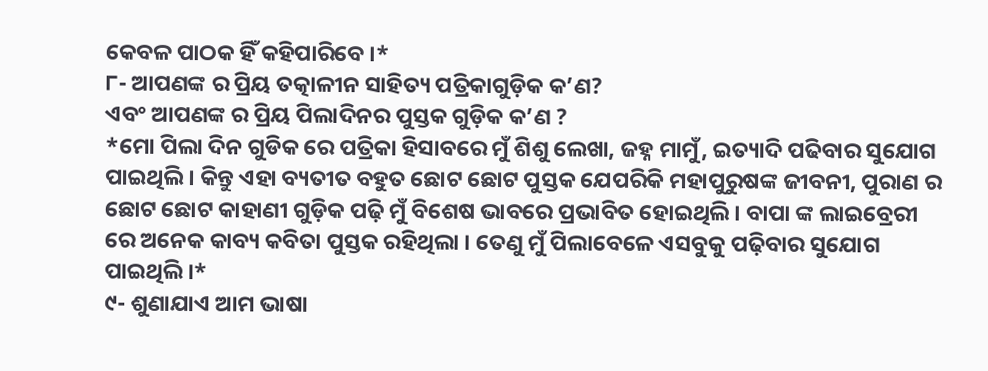କେବଳ ପାଠକ ହିଁ କହିପାରିବେ ।*
୮- ଆପଣଙ୍କ ର ପ୍ରିୟ ତତ୍କାଳୀନ ସାହିତ୍ୟ ପତ୍ରିକାଗୁଡ଼ିକ କ’ଣ?
ଏବଂ ଆପଣଙ୍କ ର ପ୍ରିୟ ପିଲାଦିନର ପୁସ୍ତକ ଗୁଡ଼ିକ କ’ଣ ?
*ମୋ ପିଲା ଦିନ ଗୁଡିକ ରେ ପତ୍ରିକା ହିସାବରେ ମୁଁ ଶିଶୁ ଲେଖା, ଜହ୍ନ ମାମୁଁ, ଇତ୍ୟାଦି ପଢିବାର ସୁଯୋଗ ପାଇଥିଲି । କିନ୍ତୁ ଏହା ବ୍ୟତୀତ ବହୁତ ଛୋଟ ଛୋଟ ପୁସ୍ତକ ଯେପରିକି ମହାପୁରୁଷଙ୍କ ଜୀବନୀ, ପୁରାଣ ର ଛୋଟ ଛୋଟ କାହାଣୀ ଗୁଡ଼ିକ ପଢ଼ି ମୁଁ ବିଶେଷ ଭାବରେ ପ୍ରଭାବିତ ହୋଇଥିଲି । ବାପା ଙ୍କ ଲାଇବ୍ରେରୀ ରେ ଅନେକ କାବ୍ୟ କବିତା ପୁସ୍ତକ ରହିଥିଲା । ତେଣୁ ମୁଁ ପିଲାବେଳେ ଏସବୁକୁ ପଢ଼ିବାର ସୁଯୋଗ ପାଇଥିଲି ।*
୯- ଶୁଣାଯାଏ ଆମ ଭାଷା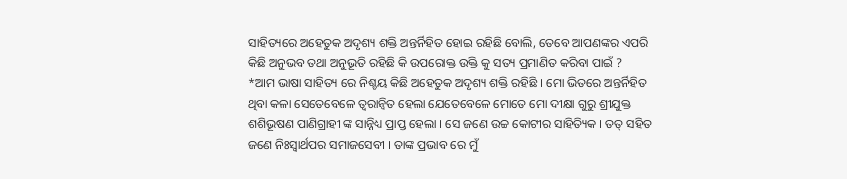ସାହିତ୍ୟରେ ଅହେତୁକ ଅଦୃଶ୍ୟ ଶକ୍ତି ଅନ୍ତର୍ନିହିତ ହୋଇ ରହିଛି ବୋଲି, ତେବେ ଆପଣଙ୍କର ଏପରି କିଛି ଅନୁଭବ ତଥା ଅନୁଭୂତି ରହିଛି କି ଉପରୋକ୍ତ ଉକ୍ତି କୁ ସତ୍ୟ ପ୍ରମାଣିତ କରିବା ପାଇଁ ?
*ଆମ ଭାଷା ସାହିତ୍ୟ ରେ ନିଶ୍ଚୟ କିଛି ଅହେତୁକ ଅଦୃଶ୍ୟ ଶକ୍ତି ରହିଛି । ମୋ ଭିତରେ ଅନ୍ତର୍ନିହିତ ଥିବା କଳା ସେତେବେଳେ ତ୍ବରାନ୍ବିତ ହେଲା ଯେତେବେଳେ ମୋତେ ମୋ ଦୀକ୍ଷା ଗୁରୁ ଶ୍ରୀଯୁକ୍ତ ଶଶିଭୂଷଣ ପାଣିଗ୍ରାହୀ ଙ୍କ ସାନ୍ନିଧ୍ୟ ପ୍ରାପ୍ତ ହେଲା । ସେ ଜଣେ ଉଚ୍ଚ କୋଟୀର ସାହିତ୍ୟିକ । ତତ୍ ସହିତ ଜଣେ ନିଃସ୍ଵାର୍ଥପର ସମାଜସେବୀ । ତାଙ୍କ ପ୍ରଭାବ ରେ ମୁଁ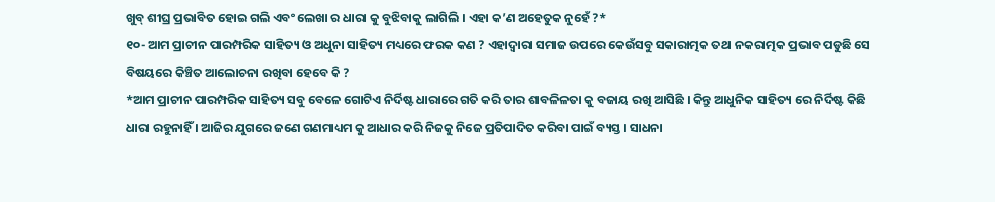ଖୁବ୍ ଶୀଘ୍ର ପ୍ରଭାବିତ ହୋଇ ଗଲି ଏବଂ ଲେଖା ର ଧାରା କୁ ବୁଝିବାକୁ ଲାଗିଲି । ଏହା କ’ଣ ଅହେତୁକ ନୁହେଁ ?*
୧୦- ଆମ ପ୍ରାଚୀନ ପାରମ୍ପରିକ ସାହିତ୍ୟ ଓ ଅଧୁନା ସାହିତ୍ୟ ମଧ୍ୟରେ ଫରକ କଣ ? ଏହାଦ୍ବାରା ସମାଜ ଉପରେ କେଉଁସବୁ ସକାରାତ୍ମକ ତଥା ନକରାତ୍ମକ ପ୍ରଭାବ ପଡୁଛି ସେ ବିଷୟରେ କିଞ୍ଚିତ ଆଲୋଚନା ରଖିବା ହେବେ କି ?
*ଆମ ପ୍ରାଚୀନ ପାରମ୍ପରିକ ସାହିତ୍ୟ ସବୁ ବେଳେ ଗୋଟିଏ ନିର୍ଦିଷ୍ଟ ଧାରାରେ ଗତି କରି ତାର ଶାବଳିଳତା କୁ ବଜାୟ ରଖି ଆସିଛି । କିନ୍ତୁ ଆଧୁନିକ ସାହିତ୍ୟ ରେ ନିର୍ଦିଷ୍ଟ କିଛି ଧାରା ରହୁନାହିଁ । ଆଜିର ଯୁଗରେ ଜଣେ ଗଣମାଧ୍ୟମ କୁ ଆଧାର କରି ନିଜକୁ ନିଜେ ପ୍ରତିପାଦିତ କରିବା ପାଇଁ ବ୍ୟସ୍ତ । ସାଧନା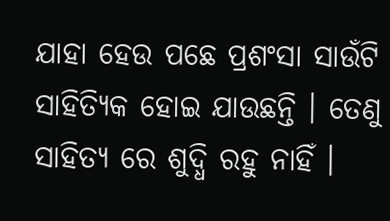ଯାହା ହେଉ ପଛେ ପ୍ରଶଂସା ସାଉଁଟି ସାହିତ୍ୟିକ ହୋଇ ଯାଉଛନ୍ତି । ତେଣୁ ସାହିତ୍ୟ ରେ ଶୁଦ୍ଧି ରହୁ ନାହିଁ ।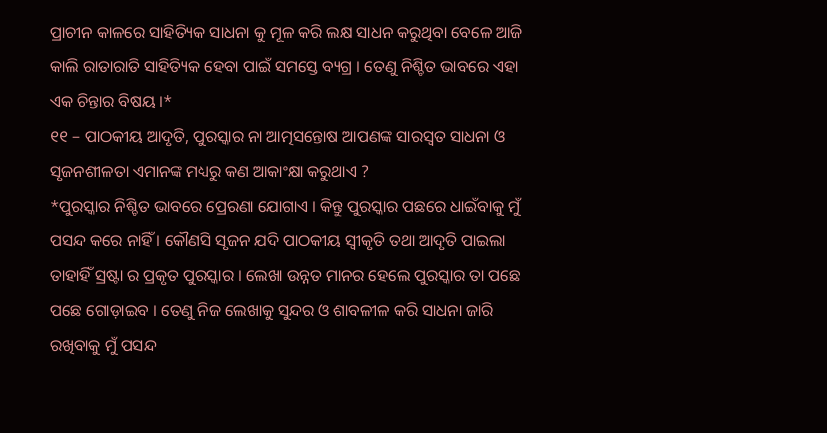ପ୍ରାଚୀନ କାଳରେ ସାହିତ୍ୟିକ ସାଧନା କୁ ମୂଳ କରି ଲକ୍ଷ ସାଧନ କରୁଥିବା ବେଳେ ଆଜି କାଲି ରାତାରାତି ସାହିତ୍ୟିକ ହେବା ପାଇଁ ସମସ୍ତେ ବ୍ୟଗ୍ର । ତେଣୁ ନିଶ୍ଚିତ ଭାବରେ ଏହା ଏକ ଚିନ୍ତାର ବିଷୟ ।*
୧୧ – ପାଠକୀୟ ଆଦୃତି, ପୁରସ୍କାର ନା ଆତ୍ମସନ୍ତୋଷ ଆପଣଙ୍କ ସାରସ୍ଵତ ସାଧନା ଓ ସୃଜନଶୀଳତା ଏମାନଙ୍କ ମଧ୍ୟରୁ କଣ ଆକାଂକ୍ଷା କରୁଥାଏ ?
*ପୁରସ୍କାର ନିଶ୍ଚିତ ଭାବରେ ପ୍ରେରଣା ଯୋଗାଏ । କିନ୍ତୁ ପୁରସ୍କାର ପଛରେ ଧାଇଁବାକୁ ମୁଁ ପସନ୍ଦ କରେ ନାହିଁ । କୌଣସି ସୃଜନ ଯଦି ପାଠକୀୟ ସ୍ବୀକୃତି ତଥା ଆଦୃତି ପାଇଲା ତାହାହିଁ ସ୍ରଷ୍ଟା ର ପ୍ରକୃତ ପୁରସ୍କାର । ଲେଖା ଉନ୍ନତ ମାନର ହେଲେ ପୁରସ୍କାର ତା ପଛେ ପଛେ ଗୋଡ଼ାଇବ । ତେଣୁ ନିଜ ଲେଖାକୁ ସୁନ୍ଦର ଓ ଶାବଳୀଳ କରି ସାଧନା ଜାରି ରଖିବାକୁ ମୁଁ ପସନ୍ଦ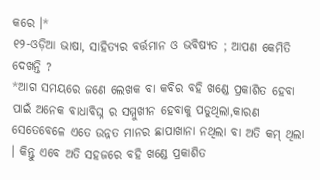କରେ ।*
୧୨-ଓଡ଼ିଆ ଭାଷା, ସାହିତ୍ୟର ବର୍ତ୍ତମାନ ଓ ଭବିଷ୍ୟତ ; ଆପଣ କେମିତି ଦେଖନ୍ତି ?
*ଆଗ ସମୟରେ ଜଣେ ଲେଖକ ବା କବିର ବହି ଖଣ୍ଡେ ପ୍ରକାଶିତ ହେବା ପାଇଁ ଅନେକ ବାଧାବିଘ୍ନ ର ସମ୍ମୁଖୀନ ହେବାକୁ ପଡୁଥିଲା,କାରଣ ସେତେବେଳେ ଏତେ ଉନ୍ନତ ମାନର ଛାପାଖାନା ନଥିଲା ବା ଅତି କମ୍ ଥିଲା । କିନ୍ତୁ ଏବେ ଅତି ସହଜରେ ବହି ଖଣ୍ଡେ ପ୍ରକାଶିତ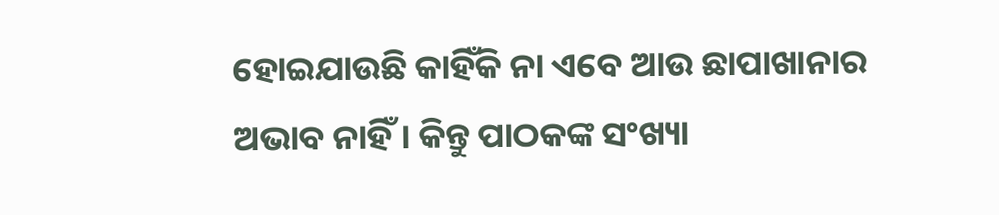ହୋଇଯାଉଛି କାହିଁକି ନା ଏବେ ଆଉ ଛାପାଖାନାର ଅଭାବ ନାହିଁ । କିନ୍ତୁ ପାଠକଙ୍କ ସଂଖ୍ୟା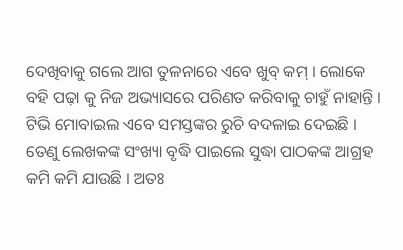ଦେଖିବାକୁ ଗଲେ ଆଗ ତୁଳନାରେ ଏବେ ଖୁବ୍ କମ୍ । ଲୋକେ ବହି ପଢ଼ା କୁ ନିଜ ଅଭ୍ୟାସରେ ପରିଣତ କରିବାକୁ ଚାହୁଁ ନାହାନ୍ତି । ଟିଭି ମୋବାଇଲ ଏବେ ସମସ୍ତଙ୍କର ରୁଚି ବଦଳାଇ ଦେଇଛି । ତେଣୁ ଲେଖକଙ୍କ ସଂଖ୍ୟା ବୃଦ୍ଧି ପାଇଲେ ସୁଦ୍ଧା ପାଠକଙ୍କ ଆଗ୍ରହ କମି କମି ଯାଉଛି । ଅତଃ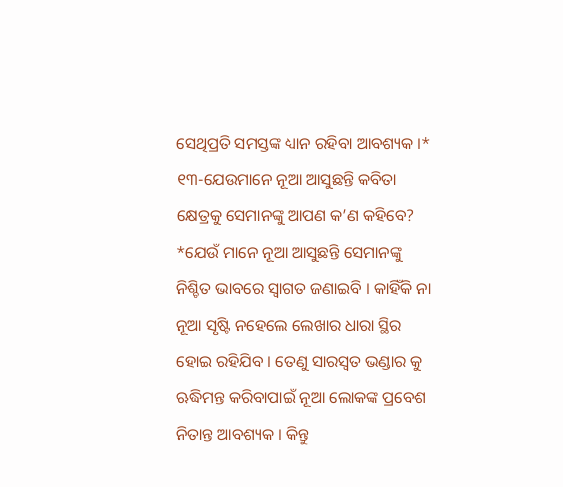ସେଥିପ୍ରତି ସମସ୍ତଙ୍କ ଧ୍ୟାନ ରହିବା ଆବଶ୍ୟକ ।*
୧୩-ଯେଉମାନେ ନୂଆ ଆସୁଛନ୍ତି କବିତା କ୍ଷେତ୍ରକୁ ସେମାନଙ୍କୁ ଆପଣ କ’ଣ କହିବେ?
*ଯେଉଁ ମାନେ ନୂଆ ଆସୁଛନ୍ତି ସେମାନଙ୍କୁ ନିଶ୍ଚିତ ଭାବରେ ସ୍ବାଗତ ଜଣାଇବି । କାହିଁକି ନା ନୂଆ ସୃଷ୍ଟି ନହେଲେ ଲେଖାର ଧାରା ସ୍ଥିର ହୋଇ ରହିଯିବ । ତେଣୁ ସାରସ୍ବତ ଭଣ୍ଡାର କୁ ଋଦ୍ଧିମନ୍ତ କରିବାପାଇଁ ନୂଆ ଲୋକଙ୍କ ପ୍ରବେଶ ନିତାନ୍ତ ଆବଶ୍ୟକ । କିନ୍ତୁ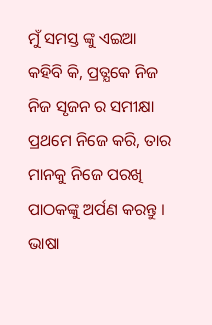ମୁଁ ସମସ୍ତ ଙ୍କୁ ଏଇଆ କହିବି କି, ପ୍ରତ୍ଯକେ ନିଜ ନିଜ ସୃଜନ ର ସମୀକ୍ଷା ପ୍ରଥମେ ନିଜେ କରି, ତାର ମାନକୁ ନିଜେ ପରଖି ପାଠକଙ୍କୁ ଅର୍ପଣ କରନ୍ତୁ । ଭାଷା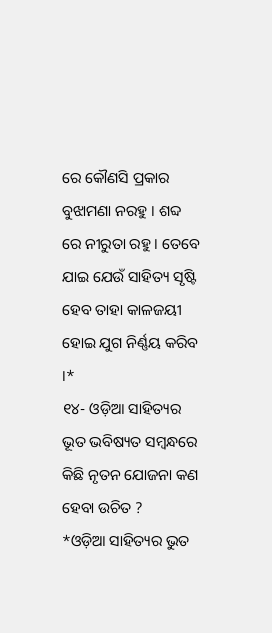ରେ କୌଣସି ପ୍ରକାର ବୁଝାମଣା ନରହୁ । ଶବ୍ଦ ରେ ନୀରୁତା ରହୁ । ତେବେ ଯାଇ ଯେଉଁ ସାହିତ୍ୟ ସୃଷ୍ଟି ହେବ ତାହା କାଳଜୟୀ ହୋଇ ଯୁଗ ନିର୍ଣ୍ଣୟ କରିବ ।*
୧୪- ଓଡ଼ିଆ ସାହିତ୍ୟର ଭୂତ ଭବିଷ୍ୟତ ସମ୍ବନ୍ଧରେ କିଛି ନୃତନ ଯୋଜନା କଣ ହେବା ଉଚିତ ?
*ଓଡ଼ିଆ ସାହିତ୍ୟର ଭୁତ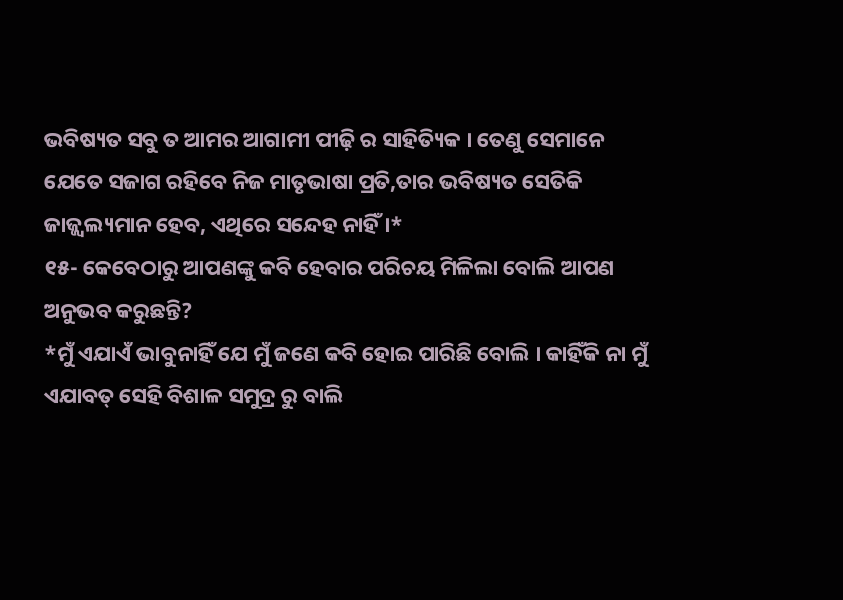ଭବିଷ୍ୟତ ସବୁ ତ ଆମର ଆଗାମୀ ପୀଢ଼ି ର ସାହିତ୍ୟିକ । ତେଣୁ ସେମାନେ ଯେତେ ସଜାଗ ରହିବେ ନିଜ ମାତୃଭାଷା ପ୍ରତି,ତାର ଭବିଷ୍ୟତ ସେତିକି ଜାଜ୍ଜ୍ୱଲ୍ୟମାନ ହେବ, ଏଥିରେ ସନ୍ଦେହ ନାହିଁ ।*
୧୫- କେବେଠାରୁ ଆପଣଙ୍କୁ କବି ହେବାର ପରିଚୟ ମିଳିଲା ବୋଲି ଆପଣ ଅନୁଭବ କରୁଛନ୍ତି?
*ମୁଁ ଏଯାଏଁ ଭାବୁନାହିଁ ଯେ ମୁଁ ଜଣେ କବି ହୋଇ ପାରିଛି ବୋଲି । କାହିଁକି ନା ମୁଁ ଏଯାବତ୍ ସେହି ବିଶାଳ ସମୁଦ୍ର ରୁ ବାଲି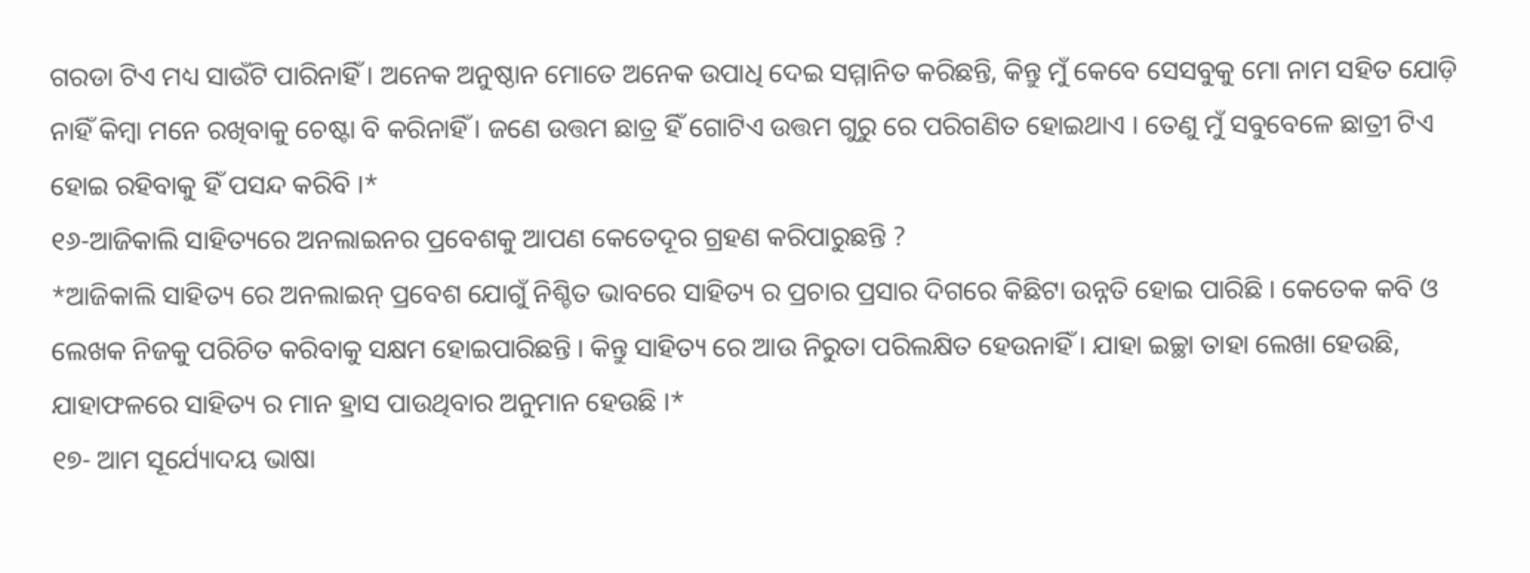ଗରଡା ଟିଏ ମଧ୍ୟ ସାଉଁଟି ପାରିନାହିଁ । ଅନେକ ଅନୁଷ୍ଠାନ ମୋତେ ଅନେକ ଉପାଧି ଦେଇ ସମ୍ମାନିତ କରିଛନ୍ତି, କିନ୍ତୁ ମୁଁ କେବେ ସେସବୁକୁ ମୋ ନାମ ସହିତ ଯୋଡ଼ି ନାହିଁ କିମ୍ବା ମନେ ରଖିବାକୁ ଚେଷ୍ଟା ବି କରିନାହିଁ । ଜଣେ ଉତ୍ତମ ଛାତ୍ର ହିଁ ଗୋଟିଏ ଉତ୍ତମ ଗୁରୁ ରେ ପରିଗଣିତ ହୋଇଥାଏ । ତେଣୁ ମୁଁ ସବୁବେଳେ ଛାତ୍ରୀ ଟିଏ ହୋଇ ରହିବାକୁ ହିଁ ପସନ୍ଦ କରିବି ।*
୧୬-ଆଜିକାଲି ସାହିତ୍ୟରେ ଅନଲାଇନର ପ୍ରବେଶକୁ ଆପଣ କେତେଦୂର ଗ୍ରହଣ କରିପାରୁଛନ୍ତି ?
*ଆଜିକାଲି ସାହିତ୍ୟ ରେ ଅନଲାଇନ୍ ପ୍ରବେଶ ଯୋଗୁଁ ନିଶ୍ଚିତ ଭାବରେ ସାହିତ୍ୟ ର ପ୍ରଚାର ପ୍ରସାର ଦିଗରେ କିଛିଟା ଉନ୍ନତି ହୋଇ ପାରିଛି । କେତେକ କବି ଓ ଲେଖକ ନିଜକୁ ପରିଚିତ କରିବାକୁ ସକ୍ଷମ ହୋଇପାରିଛନ୍ତି । କିନ୍ତୁ ସାହିତ୍ୟ ରେ ଆଉ ନିରୁତା ପରିଲକ୍ଷିତ ହେଉନାହିଁ । ଯାହା ଇଚ୍ଛା ତାହା ଲେଖା ହେଉଛି, ଯାହାଫଳରେ ସାହିତ୍ୟ ର ମାନ ହ୍ରାସ ପାଉଥିବାର ଅନୁମାନ ହେଉଛି ।*
୧୭- ଆମ ସୂର୍ଯ୍ୟୋଦୟ ଭାଷା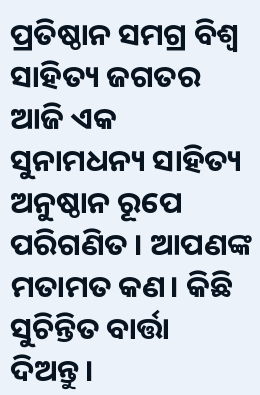ପ୍ରତିଷ୍ଠାନ ସମଗ୍ର ବିଶ୍ଵ ସାହିତ୍ୟ ଜଗତର ଆଜି ଏକ ସୁନାମଧନ୍ୟ ସାହିତ୍ୟ ଅନୁଷ୍ଠାନ ରୂପେ ପରିଗଣିତ । ଆପଣଙ୍କ ମତାମତ କଣ। କିଛି ସୁଚିନ୍ତିତ ବାର୍ତ୍ତା ଦିଅନ୍ତୁ।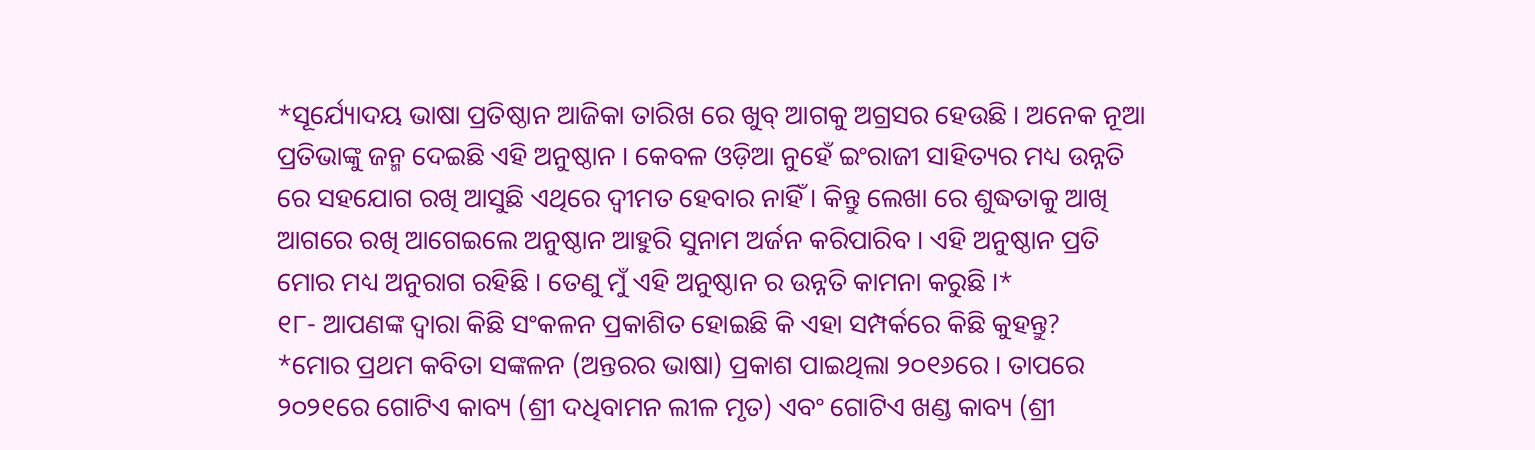*ସୂର୍ଯ୍ୟୋଦୟ ଭାଷା ପ୍ରତିଷ୍ଠାନ ଆଜିକା ତାରିଖ ରେ ଖୁବ୍ ଆଗକୁ ଅଗ୍ରସର ହେଉଛି । ଅନେକ ନୂଆ ପ୍ରତିଭାଙ୍କୁ ଜନ୍ମ ଦେଇଛି ଏହି ଅନୁଷ୍ଠାନ । କେବଳ ଓଡ଼ିଆ ନୁହେଁ ଇଂରାଜୀ ସାହିତ୍ୟର ମଧ୍ୟ ଉନ୍ନତି ରେ ସହଯୋଗ ରଖି ଆସୁଛି ଏଥିରେ ଦ୍ବୀମତ ହେବାର ନାହିଁ । କିନ୍ତୁ ଲେଖା ରେ ଶୁଦ୍ଧତାକୁ ଆଖି ଆଗରେ ରଖି ଆଗେଇଲେ ଅନୁଷ୍ଠାନ ଆହୁରି ସୁନାମ ଅର୍ଜନ କରିପାରିବ । ଏହି ଅନୁଷ୍ଠାନ ପ୍ରତି ମୋର ମଧ୍ୟ ଅନୁରାଗ ରହିଛି । ତେଣୁ ମୁଁ ଏହି ଅନୁଷ୍ଠାନ ର ଉନ୍ନତି କାମନା କରୁଛି ।*
୧୮- ଆପଣଙ୍କ ଦ୍ଵାରା କିଛି ସଂକଳନ ପ୍ରକାଶିତ ହୋଇଛି କି ଏହା ସମ୍ପର୍କରେ କିଛି କୁହନ୍ତୁ?
*ମୋର ପ୍ରଥମ କବିତା ସଙ୍କଳନ (ଅନ୍ତରର ଭାଷା) ପ୍ରକାଶ ପାଇଥିଲା ୨୦୧୬ରେ । ତାପରେ ୨୦୨୧ରେ ଗୋଟିଏ କାବ୍ୟ (ଶ୍ରୀ ଦଧିବାମନ ଲୀଳ ମୃତ) ଏବଂ ଗୋଟିଏ ଖଣ୍ଡ କାବ୍ୟ (ଶ୍ରୀ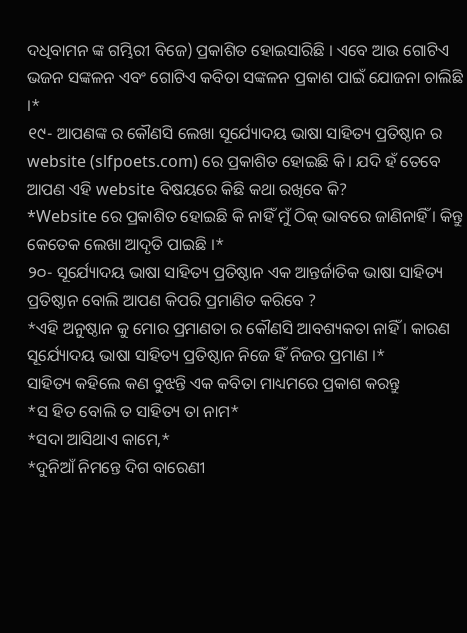ଦଧିବାମନ ଙ୍କ ଗମ୍ଭିରୀ ବିଜେ) ପ୍ରକାଶିତ ହୋଇସାରିଛି । ଏବେ ଆଉ ଗୋଟିଏ ଭଜନ ସଙ୍କଳନ ଏବଂ ଗୋଟିଏ କବିତା ସଙ୍କଳନ ପ୍ରକାଶ ପାଇଁ ଯୋଜନା ଚାଲିଛି ।*
୧୯- ଆପଣଙ୍କ ର କୌଣସି ଲେଖା ସୂର୍ଯ୍ୟୋଦୟ ଭାଷା ସାହିତ୍ୟ ପ୍ରତିଷ୍ଠାନ ର website (slfpoets.com) ରେ ପ୍ରକାଶିତ ହୋଇଛି କି। ଯଦି ହଁ ତେବେ ଆପଣ ଏହି website ବିଷୟରେ କିଛି କଥା ରଖିବେ କି?
*Website ରେ ପ୍ରକାଶିତ ହୋଇଛି କି ନାହିଁ ମୁଁ ଠିକ୍ ଭାବରେ ଜାଣିନାହିଁ । କିନ୍ତୁ କେତେକ ଲେଖା ଆଦୃତି ପାଇଛି ।*
୨୦- ସୂର୍ଯ୍ୟୋଦୟ ଭାଷା ସାହିତ୍ୟ ପ୍ରତିଷ୍ଠାନ ଏକ ଆନ୍ତର୍ଜାତିକ ଭାଷା ସାହିତ୍ୟ ପ୍ରତିଷ୍ଠାନ ବୋଲି ଆପଣ କିପରି ପ୍ରମାଣିତ କରିବେ ?
*ଏହି ଅନୁଷ୍ଠାନ କୁ ମୋର ପ୍ରମାଣତା ର କୌଣସି ଆବଶ୍ୟକତା ନାହିଁ । କାରଣ ସୂର୍ଯ୍ୟୋଦୟ ଭାଷା ସାହିତ୍ୟ ପ୍ରତିଷ୍ଠାନ ନିଜେ ହିଁ ନିଜର ପ୍ରମାଣ ।*
ସାହିତ୍ୟ କହିଲେ କଣ ବୁଝନ୍ତି ଏକ କବିତା ମାଧ୍ୟମରେ ପ୍ରକାଶ କରନ୍ତୁ
*ସ ହିତ ବୋଲି ତ ସାହିତ୍ୟ ତା ନାମ*
*ସଦା ଆସିଥାଏ କାମେ,*
*ଦୁନିଆଁ ନିମନ୍ତେ ଦିଗ ବାରେଣୀ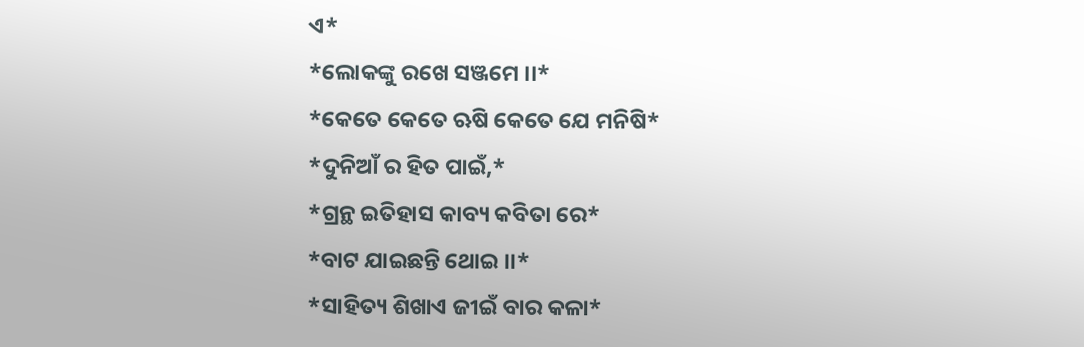ଏ*
*ଲୋକଙ୍କୁ ରଖେ ସଞ୍ଜମେ ।।*
*କେତେ କେତେ ଋଷି କେତେ ଯେ ମନିଷି*
*ଦୁନିଆଁ ର ହିତ ପାଇଁ,*
*ଗ୍ରନ୍ଥ ଇତିହାସ କାବ୍ୟ କବିତା ରେ*
*ବାଟ ଯାଇଛନ୍ତି ଥୋଇ ।।*
*ସାହିତ୍ୟ ଶିଖାଏ ଜୀଇଁ ବାର କଳା*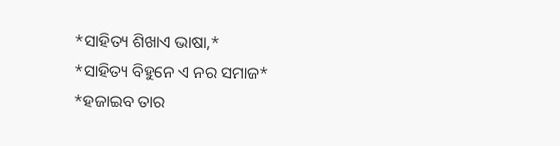*ସାହିତ୍ୟ ଶିଖାଏ ଭାଷା,*
*ସାହିତ୍ୟ ବିହୁନେ ଏ ନର ସମାଜ*
*ହଜାଇବ ତାର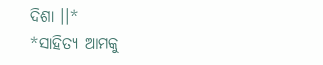ଦିଶା ।।*
*ସାହିତ୍ୟ ଆମକୁ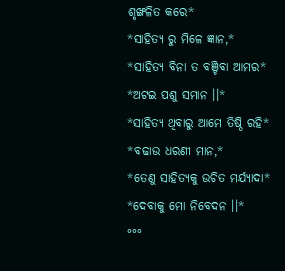ଶୃଙ୍ଖଳିତ କରେ*
*ସାହିତ୍ୟ ରୁ ମିଳେ ଜ୍ଞାନ,*
*ସାହିତ୍ୟ ବିନା ତ ବଞ୍ଚିବା ଆମର*
*ଅଟଇ ପଶୁ ସମାନ ।।*
*ସାହିତ୍ୟ ଥିବାରୁ ଆମେ ତିଷ୍ଠି ରହି*
*ବଢାଉ ଧରଣୀ ମାନ,*
*ତେଣୁ ସାହିତ୍ୟକୁ ଉଚିତ ମର୍ଯ୍ୟାଦା*
*ଦେବାକୁ ମୋ ନିବେଦନ ।।*
°°°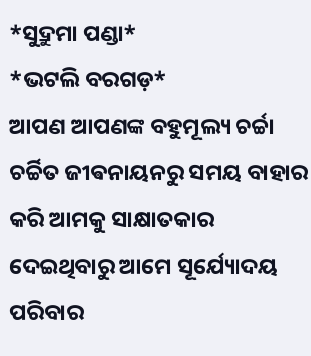*ସୁଦ୍ରୁମା ପଣ୍ଡା*
*ଭଟଲି ବରଗଡ଼*
ଆପଣ ଆପଣଙ୍କ ବହୁମୂଲ୍ୟ ଚର୍ଚ୍ଚା ଚର୍ଚ୍ଚିତ ଜୀଵନାୟନରୁ ସମୟ ବାହାର କରି ଆମକୁ ସାକ୍ଷାତକାର ଦେଇଥିବାରୁ ଆମେ ସୂର୍ଯ୍ୟୋଦୟ ପରିବାର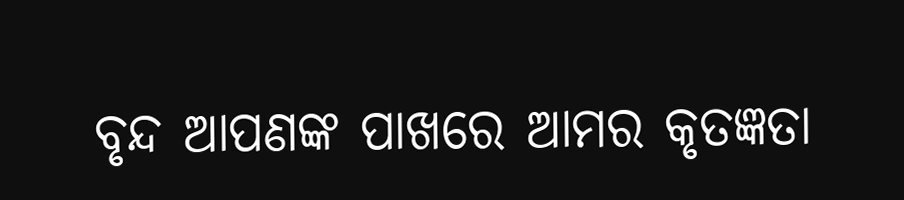ବୃନ୍ଦ ଆପଣଙ୍କ ପାଖରେ ଆମର କୃତଜ୍ଞତା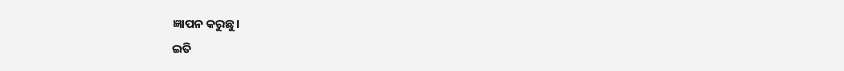ଜ୍ଞାପନ କରୁଛୁ।
ଇତି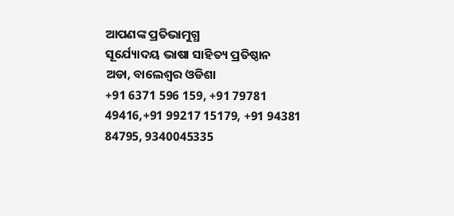ଆପଣଙ୍କ ପ୍ରତିଭାମୁଗ୍ଧ
ସୂର୍ଯ୍ୟୋଦୟ ଭାଷା ସାହିତ୍ୟ ପ୍ରତିଷ୍ଠାନ
ଅଡା, ବାଲେଶ୍ଵର ଓଡିଶା
+91 6371 596 159, +91 79781 49416,+91 99217 15179, +91 94381 84795, 9340045335